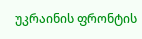უკრაინის ფრონტის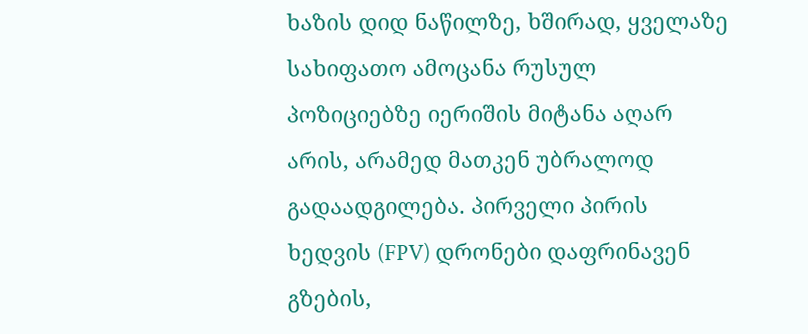ხაზის დიდ ნაწილზე, ხშირად, ყველაზე სახიფათო ამოცანა რუსულ პოზიციებზე იერიშის მიტანა აღარ არის, არამედ მათკენ უბრალოდ გადაადგილება. პირველი პირის ხედვის (FPV) დრონები დაფრინავენ გზების,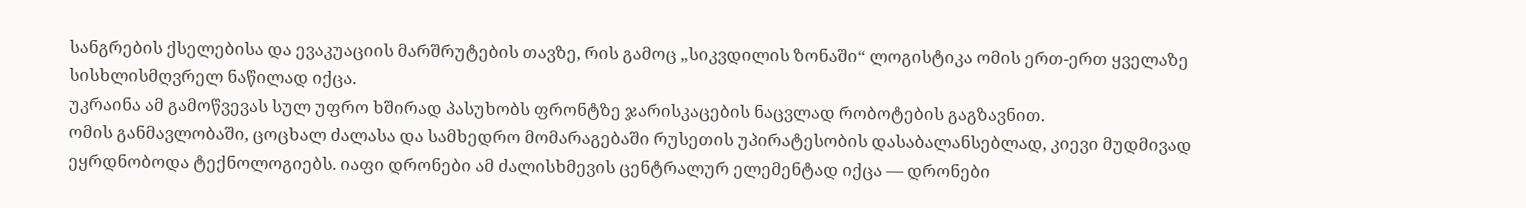სანგრების ქსელებისა და ევაკუაციის მარშრუტების თავზე, რის გამოც „სიკვდილის ზონაში“ ლოგისტიკა ომის ერთ-ერთ ყველაზე სისხლისმღვრელ ნაწილად იქცა.
უკრაინა ამ გამოწვევას სულ უფრო ხშირად პასუხობს ფრონტზე ჯარისკაცების ნაცვლად რობოტების გაგზავნით.
ომის განმავლობაში, ცოცხალ ძალასა და სამხედრო მომარაგებაში რუსეთის უპირატესობის დასაბალანსებლად, კიევი მუდმივად ეყრდნობოდა ტექნოლოგიებს. იაფი დრონები ამ ძალისხმევის ცენტრალურ ელემენტად იქცა — დრონები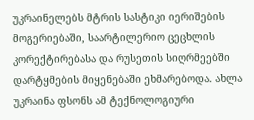უკრაინელებს მტრის სასტიკი იერიშების მოგერიებაში, საარტილერიო ცეცხლის კორექტირებასა და რუსეთის სიღრმეებში დარტყმების მიყენებაში ეხმარებოდა. ახლა უკრაინა ფსონს ამ ტექნოლოგიური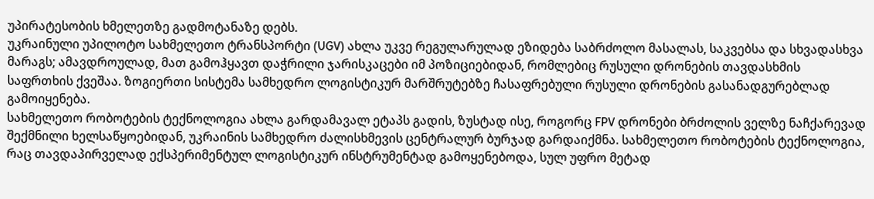უპირატესობის ხმელეთზე გადმოტანაზე დებს.
უკრაინული უპილოტო სახმელეთო ტრანსპორტი (UGV) ახლა უკვე რეგულარულად ეზიდება საბრძოლო მასალას, საკვებსა და სხვადასხვა მარაგს; ამავდროულად, მათ გამოჰყავთ დაჭრილი ჯარისკაცები იმ პოზიციებიდან, რომლებიც რუსული დრონების თავდასხმის საფრთხის ქვეშაა. ზოგიერთი სისტემა სამხედრო ლოგისტიკურ მარშრუტებზე ჩასაფრებული რუსული დრონების გასანადგურებლად გამოიყენება.
სახმელეთო რობოტების ტექნოლოგია ახლა გარდამავალ ეტაპს გადის, ზუსტად ისე, როგორც FPV დრონები ბრძოლის ველზე ნაჩქარევად შექმნილი ხელსაწყოებიდან, უკრაინის სამხედრო ძალისხმევის ცენტრალურ ბურჯად გარდაიქმნა. სახმელეთო რობოტების ტექნოლოგია, რაც თავდაპირველად ექსპერიმენტულ ლოგისტიკურ ინსტრუმენტად გამოყენებოდა, სულ უფრო მეტად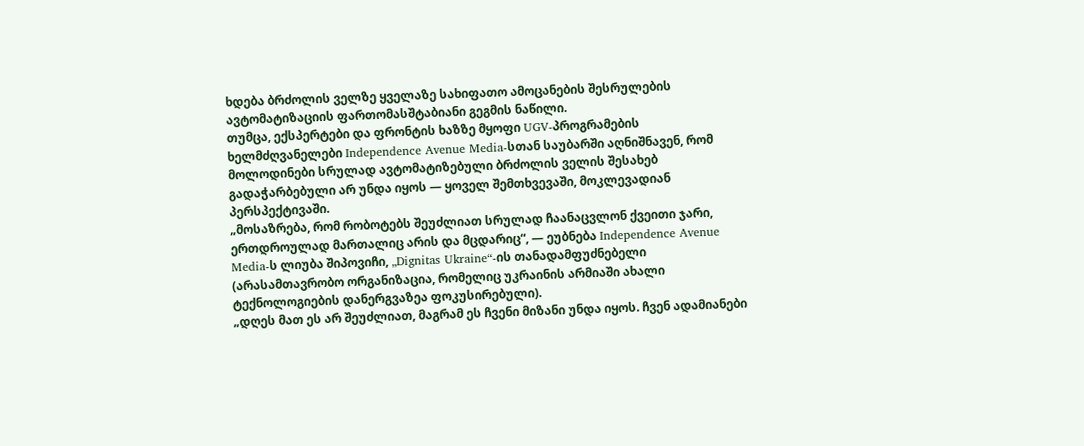ხდება ბრძოლის ველზე ყველაზე სახიფათო ამოცანების შესრულების ავტომატიზაციის ფართომასშტაბიანი გეგმის ნაწილი.
თუმცა, ექსპერტები და ფრონტის ხაზზე მყოფი UGV-პროგრამების ხელმძღვანელები Independence Avenue Media-სთან საუბარში აღნიშნავენ, რომ მოლოდინები სრულად ავტომატიზებული ბრძოლის ველის შესახებ გადაჭარბებული არ უნდა იყოს — ყოველ შემთხვევაში, მოკლევადიან პერსპექტივაში.
„მოსაზრება, რომ რობოტებს შეუძლიათ სრულად ჩაანაცვლონ ქვეითი ჯარი, ერთდროულად მართალიც არის და მცდარიც“, — ეუბნება Independence Avenue Media-ს ლიუბა შიპოვიჩი, „Dignitas Ukraine“-ის თანადამფუძნებელი (არასამთავრობო ორგანიზაცია, რომელიც უკრაინის არმიაში ახალი ტექნოლოგიების დანერგვაზეა ფოკუსირებული).
„დღეს მათ ეს არ შეუძლიათ, მაგრამ ეს ჩვენი მიზანი უნდა იყოს. ჩვენ ადამიანები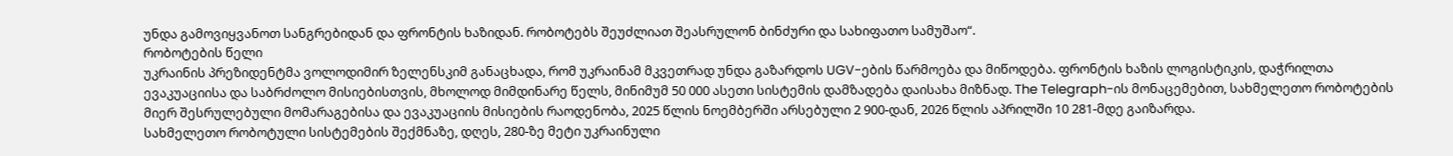უნდა გამოვიყვანოთ სანგრებიდან და ფრონტის ხაზიდან. რობოტებს შეუძლიათ შეასრულონ ბინძური და სახიფათო სამუშაო“.
რობოტების წელი
უკრაინის პრეზიდენტმა ვოლოდიმირ ზელენსკიმ განაცხადა, რომ უკრაინამ მკვეთრად უნდა გაზარდოს UGV-ების წარმოება და მიწოდება. ფრონტის ხაზის ლოგისტიკის, დაჭრილთა ევაკუაციისა და საბრძოლო მისიებისთვის, მხოლოდ მიმდინარე წელს, მინიმუმ 50 000 ასეთი სისტემის დამზადება დაისახა მიზნად. The Telegraph-ის მონაცემებით, სახმელეთო რობოტების მიერ შესრულებული მომარაგებისა და ევაკუაციის მისიების რაოდენობა, 2025 წლის ნოემბერში არსებული 2 900-დან, 2026 წლის აპრილში 10 281-მდე გაიზარდა.
სახმელეთო რობოტული სისტემების შექმნაზე, დღეს, 280-ზე მეტი უკრაინული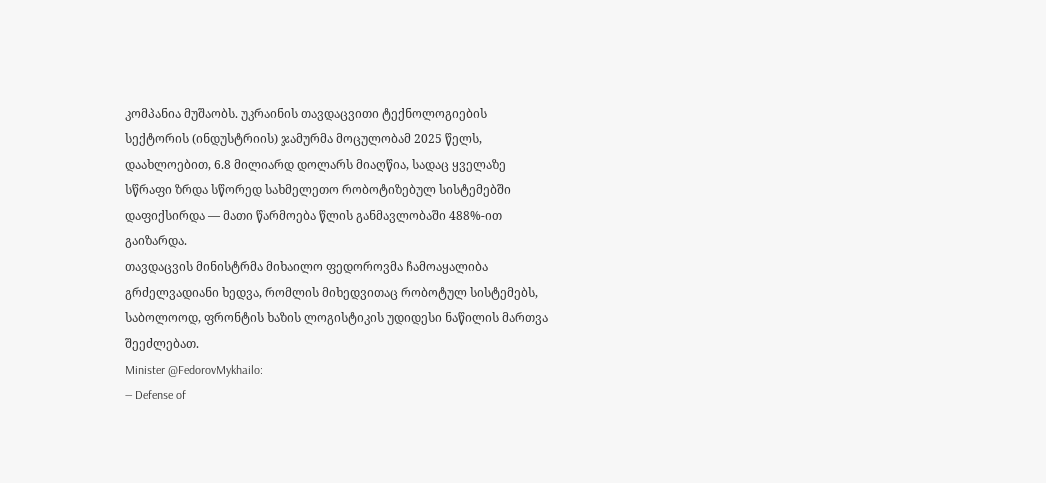კომპანია მუშაობს. უკრაინის თავდაცვითი ტექნოლოგიების სექტორის (ინდუსტრიის) ჯამურმა მოცულობამ 2025 წელს, დაახლოებით, 6.8 მილიარდ დოლარს მიაღწია, სადაც ყველაზე სწრაფი ზრდა სწორედ სახმელეთო რობოტიზებულ სისტემებში დაფიქსირდა — მათი წარმოება წლის განმავლობაში 488%-ით გაიზარდა.
თავდაცვის მინისტრმა მიხაილო ფედოროვმა ჩამოაყალიბა გრძელვადიანი ხედვა, რომლის მიხედვითაც რობოტულ სისტემებს, საბოლოოდ, ფრონტის ხაზის ლოგისტიკის უდიდესი ნაწილის მართვა შეეძლებათ.
Minister @FedorovMykhailo:
— Defense of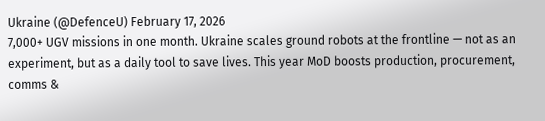Ukraine (@DefenceU) February 17, 2026
7,000+ UGV missions in one month. Ukraine scales ground robots at the frontline — not as an experiment, but as a daily tool to save lives. This year MoD boosts production, procurement, comms &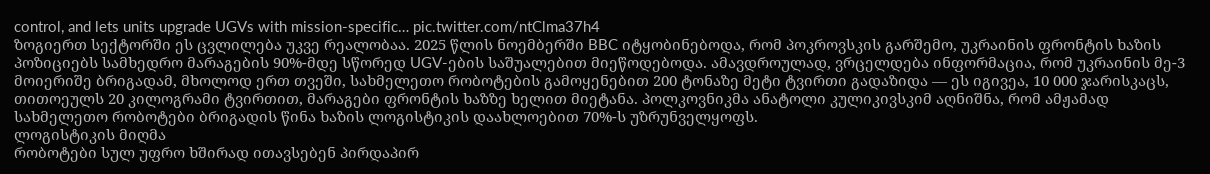control, and lets units upgrade UGVs with mission-specific… pic.twitter.com/ntClma37h4
ზოგიერთ სექტორში ეს ცვლილება უკვე რეალობაა. 2025 წლის ნოემბერში BBC იტყობინებოდა, რომ პოკროვსკის გარშემო, უკრაინის ფრონტის ხაზის პოზიციებს სამხედრო მარაგების 90%-მდე სწორედ UGV-ების საშუალებით მიეწოდებოდა. ამავდროულად, ვრცელდება ინფორმაცია, რომ უკრაინის მე-3 მოიერიშე ბრიგადამ, მხოლოდ ერთ თვეში, სახმელეთო რობოტების გამოყენებით 200 ტონაზე მეტი ტვირთი გადაზიდა — ეს იგივეა, 10 000 ჯარისკაცს, თითოეულს 20 კილოგრამი ტვირთით, მარაგები ფრონტის ხაზზე ხელით მიეტანა. პოლკოვნიკმა ანატოლი კულიკივსკიმ აღნიშნა, რომ ამჟამად სახმელეთო რობოტები ბრიგადის წინა ხაზის ლოგისტიკის დაახლოებით 70%-ს უზრუნველყოფს.
ლოგისტიკის მიღმა
რობოტები სულ უფრო ხშირად ითავსებენ პირდაპირ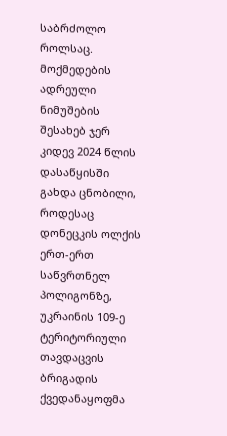საბრძოლო როლსაც.
მოქმედების ადრეული ნიმუშების შესახებ ჯერ კიდევ 2024 წლის დასაწყისში გახდა ცნობილი, როდესაც დონეცკის ოლქის ერთ-ერთ საწვრთნელ პოლიგონზე, უკრაინის 109-ე ტერიტორიული თავდაცვის ბრიგადის ქვედანაყოფმა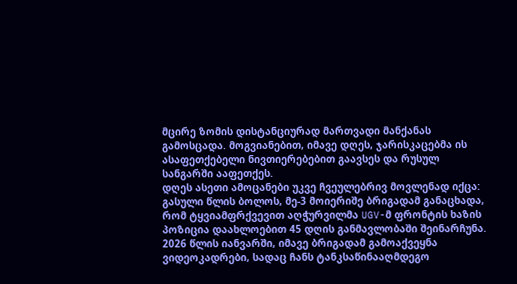მცირე ზომის დისტანციურად მართვადი მანქანას გამოსცადა. მოგვიანებით, იმავე დღეს, ჯარისკაცებმა ის ასაფეთქებელი ნივთიერებებით გაავსეს და რუსულ სანგარში ააფეთქეს.
დღეს ასეთი ამოცანები უკვე ჩვეულებრივ მოვლენად იქცა: გასული წლის ბოლოს, მე-3 მოიერიშე ბრიგადამ განაცხადა, რომ ტყვიამფრქვევით აღჭურვილმა UGV-მ ფრონტის ხაზის პოზიცია დაახლოებით 45 დღის განმავლობაში შეინარჩუნა. 2026 წლის იანვარში, იმავე ბრიგადამ გამოაქვეყნა ვიდეოკადრები, სადაც ჩანს ტანკსაწინააღმდეგო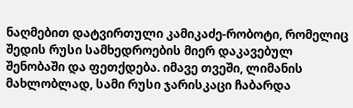ნაღმებით დატვირთული კამიკაძე-რობოტი, რომელიც შედის რუსი სამხედროების მიერ დაკავებულ შენობაში და ფეთქდება. იმავე თვეში, ლიმანის მახლობლად, სამი რუსი ჯარისკაცი ჩაბარდა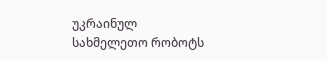უკრაინულ სახმელეთო რობოტს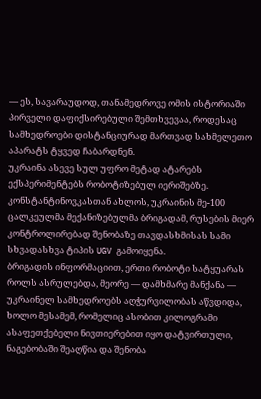— ეს, სავარაუდოდ, თანამედროვე ომის ისტორიაში პირველი დაფიქსირებული შემთხვევაა, როდესაც სამხედროები დისტანციურად მართვად სახმელეთო აპარატს ტყვედ ჩაბარდნენ.
უკრაინა ასევე სულ უფრო მეტად ატარებს ექსპერიმენტებს რობოტიზებულ იერიშებზე. კონსტანტინოვკასთან ახლოს, უკრაინის მე-100 ცალკეულმა მექანიზებულმა ბრიგადამ, რუსების მიერ კონტროლირებად შენობაზე თავდასხმისას სამი სხვადასხვა ტიპის UGV გამოიყენა.
ბრიგადის ინფორმაციით, ერთი რობოტი სატყუარას როლს ასრულებდა, მეორე — დამხმარე მანქანა — უკრაინელ სამხედროებს აღჭურვილობას აწვდიდა, ხოლო მესამემ, რომელიც ასობით კილოგრამი ასაფეთქებელი ნივთიერებით იყო დატვირთული, ნაგებობაში შეაღწია და შენობა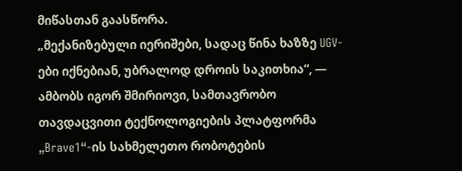მიწასთან გაასწორა.
„მექანიზებული იერიშები, სადაც წინა ხაზზე UGV-ები იქნებიან, უბრალოდ დროის საკითხია“, — ამბობს იგორ შმირიოვი, სამთავრობო თავდაცვითი ტექნოლოგიების პლატფორმა „Brave1“-ის სახმელეთო რობოტების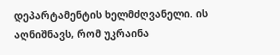დეპარტამენტის ხელმძღვანელი. ის აღნიშნავს, რომ უკრაინა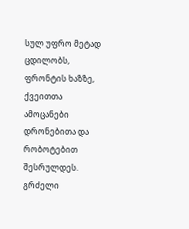სულ უფრო მეტად ცდილობს, ფრონტის ხაზზე, ქვეითთა ამოცანები დრონებითა და რობოტებით შესრულდეს.
გრძელი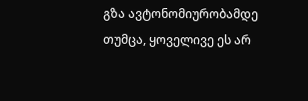გზა ავტონომიურობამდე
თუმცა, ყოველივე ეს არ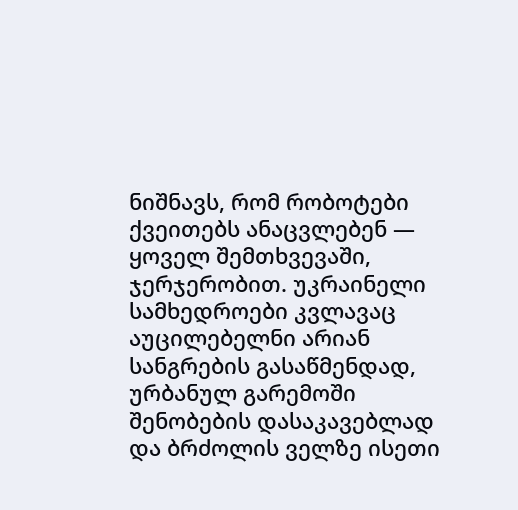ნიშნავს, რომ რობოტები ქვეითებს ანაცვლებენ — ყოველ შემთხვევაში, ჯერჯერობით. უკრაინელი სამხედროები კვლავაც აუცილებელნი არიან სანგრების გასაწმენდად, ურბანულ გარემოში შენობების დასაკავებლად და ბრძოლის ველზე ისეთი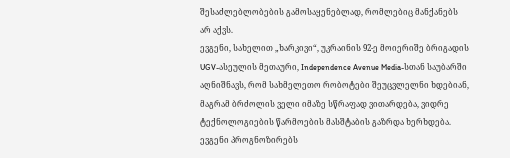შესაძლებლობების გამოსაყენებლად, რომლებიც მანქანებს არ აქვს.
ევგენი, სახელით „ხარკივი“, უკრაინის 92-ე მოიერიშე ბრიგადის UGV-ასეულის მეთაური, Independence Avenue Media-სთან საუბარში აღნიშნავს, რომ სახმელეთო რობოტები შეუცვლელნი ხდებიან, მაგრამ ბრძოლის ველი იმაზე სწრაფად ვითარდება, ვიდრე ტექნოლოგიების წარმოების მასშტაბის გაზრდა ხერხდება.
ევგენი პროგნოზირებს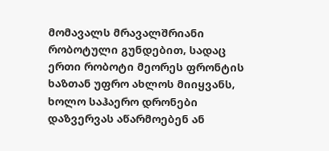მომავალს მრავალშრიანი რობოტული გუნდებით, სადაც ერთი რობოტი მეორეს ფრონტის ხაზთან უფრო ახლოს მიიყვანს, ხოლო საჰაერო დრონები დაზვერვას აწარმოებენ ან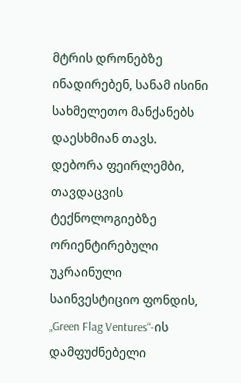მტრის დრონებზე ინადირებენ, სანამ ისინი სახმელეთო მანქანებს დაესხმიან თავს.
დებორა ფეირლემბი, თავდაცვის ტექნოლოგიებზე ორიენტირებული უკრაინული საინვესტიციო ფონდის, „Green Flag Ventures“-ის დამფუძნებელი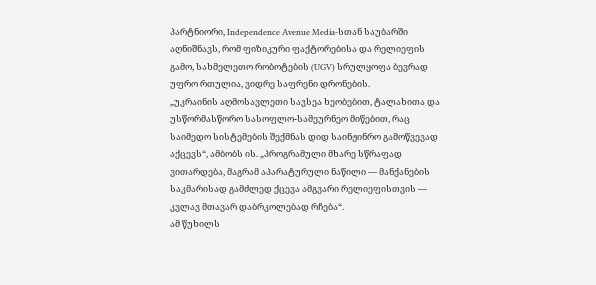პარტნიორი, Independence Avenue Media-სთან საუბარში აღნიშნავს, რომ ფიზიკური ფაქტორებისა და რელიეფის გამო, სახმელეთო რობოტების (UGV) სრულყოფა ბევრად უფრო რთულია, ვიდრე საფრენი დრონების.
„უკრაინის აღმოსავლეთი სავსეა ხეობებით, ტალახითა და უსწორმასწორო სასოფლო-სამეურნეო მიწებით, რაც საიმედო სისტემების შექმნას დიდ საინჟინრო გამოწვევად აქცევს“, ამბობს ის. „პროგრამული მხარე სწრაფად ვითარდება, მაგრამ აპარატურული ნაწილი — მანქანების საკმარისად გამძლედ ქცევა ამგვარი რელიეფისთვის — კვლავ მთავარ დაბრკოლებად რჩება“.
ამ წუხილს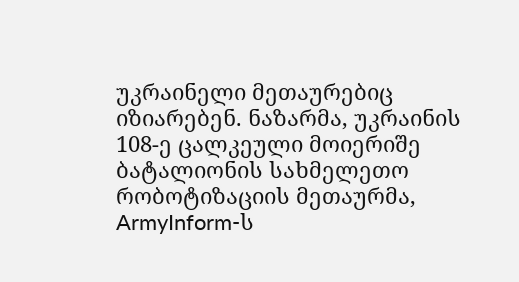უკრაინელი მეთაურებიც იზიარებენ. ნაზარმა, უკრაინის 108-ე ცალკეული მოიერიშე ბატალიონის სახმელეთო რობოტიზაციის მეთაურმა, ArmyInform-ს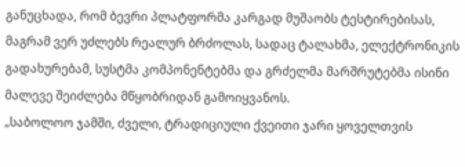განუცხადა, რომ ბევრი პლატფორმა კარგად მუშაობს ტესტირებისას, მაგრამ ვერ უძლებს რეალურ ბრძოლას, სადაც ტალახმა, ელექტრონიკის გადახურებამ, სუსტმა კომპონენტებმა და გრძელმა მარშრუტებმა ისინი მალევე შეიძლება მწყობრიდან გამოიყვანოს.
„საბოლოო ჯამში, ძველი, ტრადიციული ქვეითი ჯარი ყოველთვის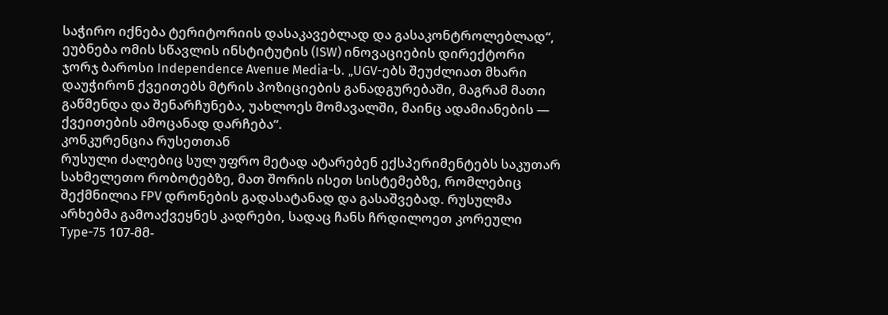საჭირო იქნება ტერიტორიის დასაკავებლად და გასაკონტროლებლად“, ეუბნება ომის სწავლის ინსტიტუტის (ISW) ინოვაციების დირექტორი ჯორჯ ბაროსი Independence Avenue Media-ს. „UGV-ებს შეუძლიათ მხარი დაუჭირონ ქვეითებს მტრის პოზიციების განადგურებაში, მაგრამ მათი გაწმენდა და შენარჩუნება, უახლოეს მომავალში, მაინც ადამიანების — ქვეითების ამოცანად დარჩება“.
კონკურენცია რუსეთთან
რუსული ძალებიც სულ უფრო მეტად ატარებენ ექსპერიმენტებს საკუთარ სახმელეთო რობოტებზე, მათ შორის ისეთ სისტემებზე, რომლებიც შექმნილია FPV დრონების გადასატანად და გასაშვებად. რუსულმა არხებმა გამოაქვეყნეს კადრები, სადაც ჩანს ჩრდილოეთ კორეული Type-75 107-მმ-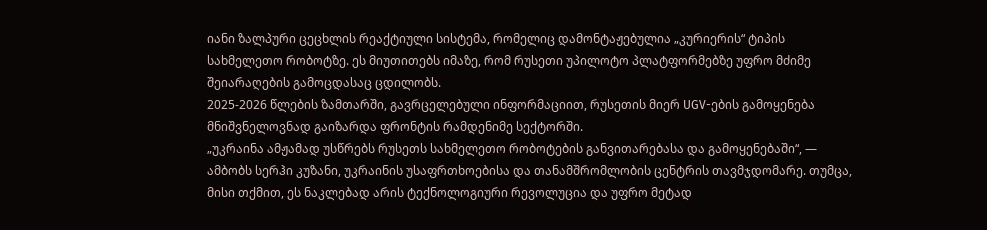იანი ზალპური ცეცხლის რეაქტიული სისტემა, რომელიც დამონტაჟებულია „კურიერის“ ტიპის სახმელეთო რობოტზე. ეს მიუთითებს იმაზე, რომ რუსეთი უპილოტო პლატფორმებზე უფრო მძიმე შეიარაღების გამოცდასაც ცდილობს.
2025-2026 წლების ზამთარში, გავრცელებული ინფორმაციით, რუსეთის მიერ UGV-ების გამოყენება მნიშვნელოვნად გაიზარდა ფრონტის რამდენიმე სექტორში.
„უკრაინა ამჟამად უსწრებს რუსეთს სახმელეთო რობოტების განვითარებასა და გამოყენებაში“, — ამბობს სერჰი კუზანი, უკრაინის უსაფრთხოებისა და თანამშრომლობის ცენტრის თავმჯდომარე. თუმცა, მისი თქმით, ეს ნაკლებად არის ტექნოლოგიური რევოლუცია და უფრო მეტად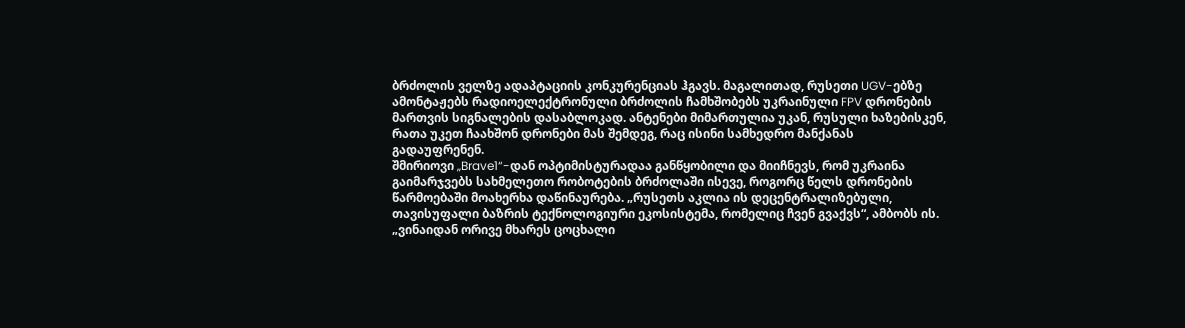ბრძოლის ველზე ადაპტაციის კონკურენციას ჰგავს. მაგალითად, რუსეთი UGV-ებზე ამონტაჟებს რადიოელექტრონული ბრძოლის ჩამხშობებს უკრაინული FPV დრონების მართვის სიგნალების დასაბლოკად. ანტენები მიმართულია უკან, რუსული ხაზებისკენ, რათა უკეთ ჩაახშონ დრონები მას შემდეგ, რაც ისინი სამხედრო მანქანას გადაუფრენენ.
შმირიოვი „Brave1“-დან ოპტიმისტურადაა განწყობილი და მიიჩნევს, რომ უკრაინა გაიმარჯვებს სახმელეთო რობოტების ბრძოლაში ისევე, როგორც წელს დრონების წარმოებაში მოახერხა დაწინაურება. „რუსეთს აკლია ის დეცენტრალიზებული, თავისუფალი ბაზრის ტექნოლოგიური ეკოსისტემა, რომელიც ჩვენ გვაქვს“, ამბობს ის.
„ვინაიდან ორივე მხარეს ცოცხალი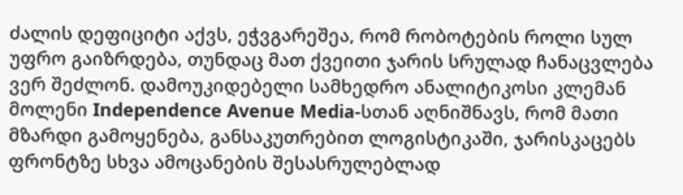ძალის დეფიციტი აქვს, ეჭვგარეშეა, რომ რობოტების როლი სულ უფრო გაიზრდება, თუნდაც მათ ქვეითი ჯარის სრულად ჩანაცვლება ვერ შეძლონ. დამოუკიდებელი სამხედრო ანალიტიკოსი კლემან მოლენი Independence Avenue Media-სთან აღნიშნავს, რომ მათი მზარდი გამოყენება, განსაკუთრებით ლოგისტიკაში, ჯარისკაცებს ფრონტზე სხვა ამოცანების შესასრულებლად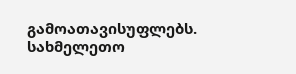გამოათავისუფლებს.
სახმელეთო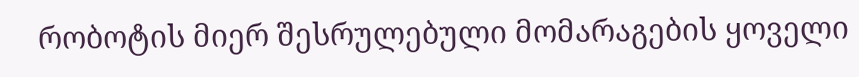რობოტის მიერ შესრულებული მომარაგების ყოველი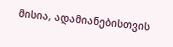მისია, ადამიანებისთვის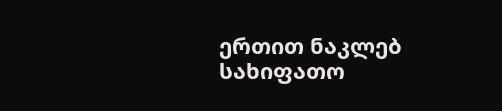ერთით ნაკლებ სახიფათო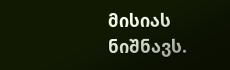მისიას ნიშნავს.